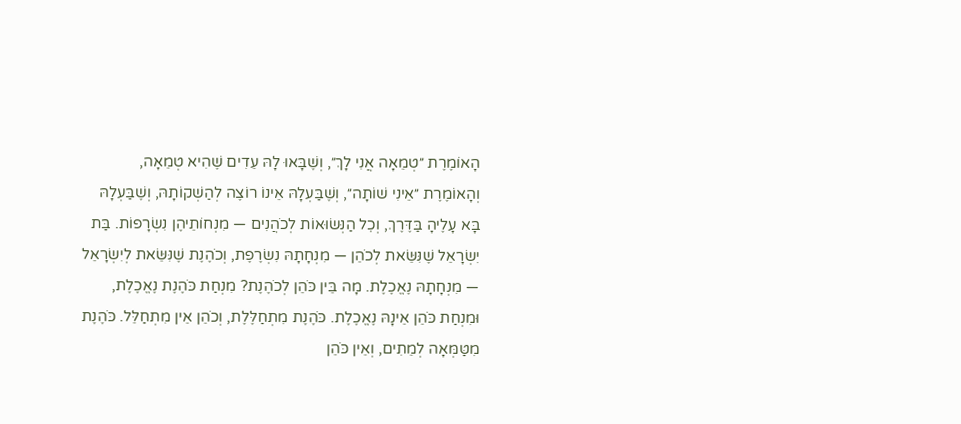הָאוֹמֶרֶת ״טְמֵאָה אֲנִי לָךְ״, וְשֶׁבָּאוּ לָהּ עֵדִים שֶׁהִיא טְמֵאָה, וְהָאוֹמֶרֶת ״אֵינִי שׁוֹתָה״, וְשֶׁבַּעְלָהּ אֵינוֹ רוֹצֶה לְהַשְׁקוֹתָהּ, וְשֶׁבַּעְלָהּ בָּא עָלֶיהָ בַּדֶּרֶךְ, וְכׇל הַנְּשׂוּאוֹת לְכֹהֲנִים — מִנְחוֹתֵיהֶן נִשְׂרָפוֹת. בַּת יִשְׂרָאֵל שֶׁנִּשֵּׂאת לְכֹהֵן — מִנְחָתָהּ נִשְׂרֶפֶת, וְכֹהֶנֶת שֶׁנִּשֵּׂאת לְיִשְׂרָאֵל — מִנְחָתָהּ נֶאֱכֶלֶת. מָה בֵּין כֹּהֵן לְכֹהֶנֶת? מִנְחַת כֹּהֶנֶת נֶאֱכֶלֶת, וּמִנְחַת כֹּהֵן אֵינָהּ נֶאֱכֶלֶת. כֹּהֶנֶת מִתְחַלֶּלֶת, וְכֹהֵן אֵין מִתְחַלֵּל. כֹּהֶנֶת מִטַּמְּאָה לְמֵתִים, וְאֵין כֹּהֵן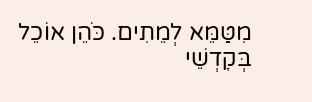מִטַּמֵּא לְמֵתִים. כֹּהֵן אוֹכֵל בְּקׇדְשֵׁי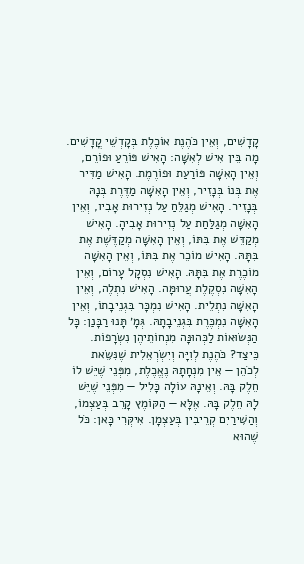קָדָשִׁים, וְאֵין כֹּהֶנֶת אוֹכֶלֶת בְּקׇדְשֵׁי קֳדָשִׁים. מָה בֵּין אִישׁ לְאִשָּׁה: הָאִישׁ פּוֹרֵעַ וּפוֹרֵם, וְאֵין הָאִשָּׁה פּוֹרַעַת וּפוֹרֶמֶת. הָאִישׁ מַדִּיר אֶת בְּנוֹ בְּנָזִיר, וְאֵין הָאִשָּׁה מַדֶּרֶת בְּנָהּ בְּנָזִיר. הָאִישׁ מְגַלֵּחַ עַל נְזִירוּת אָבִיו, וְאֵין הָאִשָּׁה מְגַלַּחַת עַל נְזִירוּת אָבִיהָ. הָאִישׁ מְקַדֵּשׁ אֶת בִּתּוֹ, וְאֵין הָאִשָּׁה מְקַדֶּשֶׁת אֶת בִּתָּהּ. הָאִישׁ מוֹכֵר אֶת בִּתּוֹ, וְאֵין הָאִשָּׁה מוֹכֶרֶת אֶת בִּתָּהּ. הָאִישׁ נִסְקָל עָרוֹם, וְאֵין הָאִשָּׁה נִסְקֶלֶת עֲרוּמָּה. הָאִישׁ נִתְלֶה, וְאֵין הָאִשָּׁה נִתְלֵית. הָאִישׁ נִמְכָּר בִּגְנֵיבָתוֹ, וְאֵין הָאִשָּׁה נִמְכֶּרֶת בִּגְנֵיבָתָהּ. גְּמָ׳ תָּנוּ רַבָּנַן: כׇּל הַנְּשׂוּאוֹת לַכְּהוּנָּה מִנְחוֹתֵיהֶן נִשְׂרָפוֹת. כֵּיצַד? כֹּהֶנֶת לְוִיָּה וְיִשְׂרְאֵלִית שֶׁנִּשֵּׂאת לְכֹהֵן — אֵין מִנְחָתָהּ נֶאֱכֶלֶת, מִפְּנֵי שֶׁיֵּשׁ לוֹ חֵלֶק בָּהּ. וְאֵינָהּ עוֹלָה כָּלִיל — מִפְּנֵי שֶׁיֵּשׁ לָהּ חֵלֶק בָּהּ. אֶלָּא — הַקּוֹמֶץ קָרֵב בְּעַצְמוֹ, וְהַשִּׁירַיִם קְרֵיבִין בְּעַצְמָן. אִיקְּרִי כָּאן: כֹּל שֶׁהוּא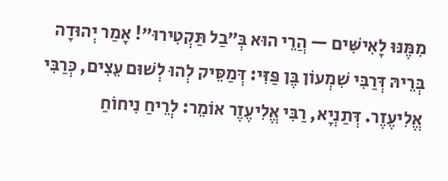מִמֶּנּוּ לָאִישִּׁים — הֲרֵי הוּא בְּ״בַל תַּקְטִירוּ״! אָמַר יְהוּדָה בְּרֵיהּ דְּרַבִּי שִׁמְעוֹן בֶּן פַּזִּי: דְּמַסֵּיק לְהוּ לְשׁוּם עֵצִים, כְּרַבִּי אֱלִיעֶזֶר. דְּתַנְיָא, רַבִּי אֱלִיעֶזֶר אוֹמֵר: לְרֵיחַ נִיחוֹחַ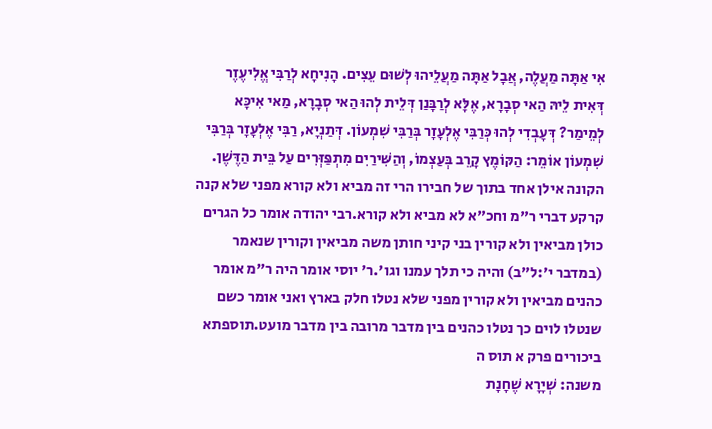אִי אַתָּה מַעֲלֶה, אֲבָל אַתָּה מַעֲלֵיהוּ לְשׁוּם עֵצִים. הָנִיחָא לְרַבִּי אֱלִיעֶזֶר דְּאִית לֵיהּ הַאי סְבָרָא, אֶלָּא לְרַבָּנַן דְּלֵית לְהוּ הַאי סְבָרָא, מַאי אִיכָּא לְמֵימַר? דְּעָבְדִי לְהוּ כְּרַבִּי אֶלְעָזָר בְּרַבִּי שִׁמְעוֹן. דְּתַנְיָא, רַבִּי אֶלְעָזָר בְּרַבִּי שִׁמְעוֹן אוֹמֵר: הַקּוֹמֶץ קָרֵב בְּעַצְמוֹ, וְהַשִּׁירַיִם מִתְפַּזְּרִים עַל בֵּית הַדֶּשֶׁן.
הקונה אילן אחד בתוך של חבירו הרי זה מביא ולא קורא מפני שלא קנה קרקע דברי ר"מ וחכ"א לא מביא ולא קורא.רבי יהודה אומר כל הגרים כולן מביאין ולא קורין בני קיני חותן משה מביאין וקורין שנאמר (במדבר י׳:ל״ב) והיה כי תלך עמנו וגו'.ר' יוסי אומר היה ר"מ אומר כהנים מביאין ולא קורין מפני שלא נטלו חלק בארץ ואני אומר כשם שנטלו לוים כך נטלו כהנים בין מדבר מרובה בין מדבר מועט.תוספתא ביכורים פרק א תוס ה
משנה: שְׁיָרָא שֶׁחָנָת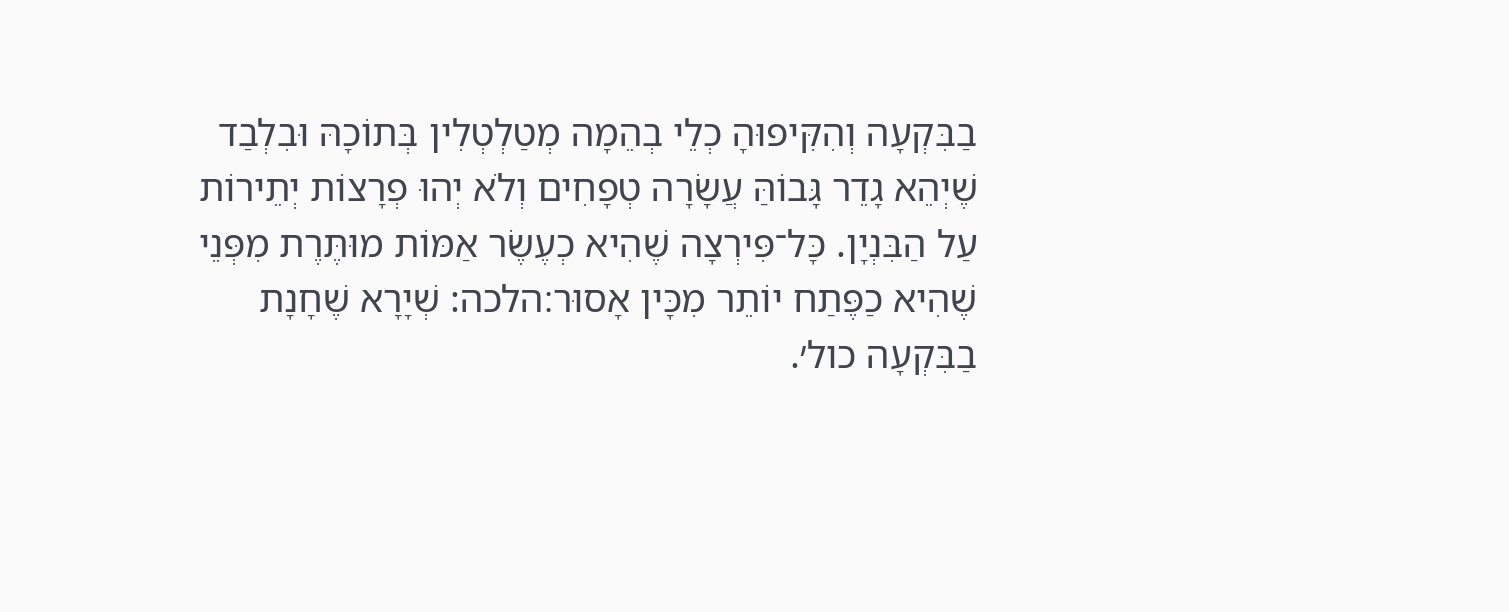בַבִּקְעָה וְהִקִּיפוּהָ כְלֵי בְהֵמָה מְטַלְטְלִין בְּתוֹכָהּ וּבִלְבַד שֶׁיְהֵא גָדֵר גָּבוֹהַּ עֲשָׂרָה טְפָחִים וְלֹא יְהוּ פְרָצוֹת יְתֵירוֹת עַל הַבִּנְיָן. כָּל־פִּירְצָה שֶׁהִיא כְעֶשֶׂר אַמּוֹת מוּתֶּרֶת מִפְּנֵי שֶׁהִיא כַפֶּתַח יוֹתֵר מִכָּין אָסוּר׃הלכה: שְׁיָרָא שֶׁחָנָת בַבִּקְעָה כול׳.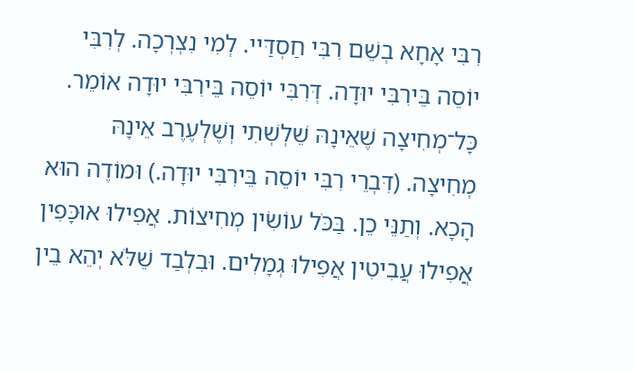רִבִּי אָחָא בְשֵׁם רִבִּי חַסְדַּיי. לְמִי נִצְרְכָה. לְרִבִּי יוֹסֵה בֵּירִבִּי יוּדָה. דְּרִבִּי יוֹסֵה בֵּירִבִּי יוּדָה אוֹמֵר. כָּל־מְחִיצָה שֶׁאֵינָהּ שֵׁלְשְׁתִי וְשֶׁלְעֶרֶב אֵינָהּ מְחִיצָה. (דִּבְרֵי רִבִּי יוֹסֵה בֵּירִבִּי יוּדָה.) וּמוֹדֶה הוּא הָכָא. וְתַנֵּי כֵן. בַּכֹּל עוֹשִׂין מְחִיצוֹת. אֲפִילוּ אוּכָּפִין אֲפִילוּ עֲבִיטִין אֲפִילוּ גְמָלִים. וּבִלְבַד שֵׁלֹּא יְהֵא בֵין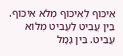אִיכּוֹף לְאִיכּוֹף מְלֹא אִיכּוֹף. בֵּין עֲבִיט לַעֲבִיט מְלוֹא עֲבִיט. בֵּין גָּמָל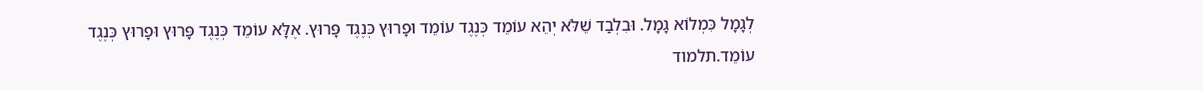לְגָמָל כִּמְלוֹא גָמָל. וּבִלְבַד שֵׁלֹּא יְהֵא עוֹמֵד כְּנֶגֶד עוֹמֵד וּפָרוּץ כְּנֶגֶד פָּרוּץ. אֶלָּא עוֹמֵד כְּנֶגֶד פָּרוּץ וּפָרוּץ כְּנֶגֶד עוֹמֵד.תלמוד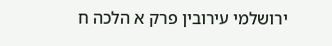ירושלמי עירובין פרק א הלכה ח